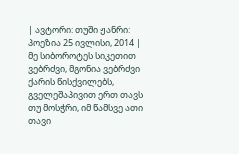| ავტორი: თუში ჟანრი: პოეზია 25 ივლისი, 2014 |
მე სიბოროტეს სიკეთით ვებრძვი, მგონია ვებრძვი ქარის წისქვილებს, გველეშაპივით ერთ თავს თუ მოსჭრი, იმ წამსვე ათი თავი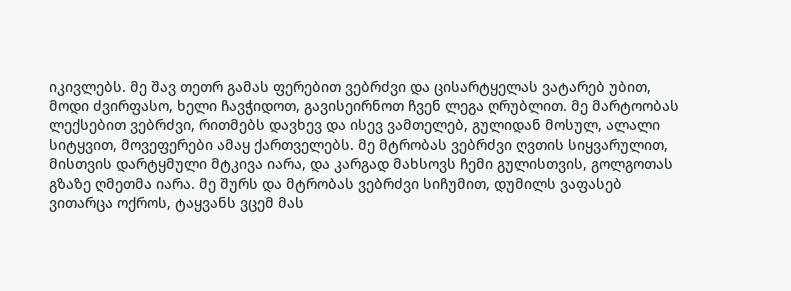იკივლებს. მე შავ თეთრ გამას ფერებით ვებრძვი და ცისარტყელას ვატარებ უბით, მოდი ძვირფასო, ხელი ჩავჭიდოთ, გავისეირნოთ ჩვენ ლეგა ღრუბლით. მე მარტოობას ლექსებით ვებრძვი, რითმებს დავხევ და ისევ ვამთელებ, გულიდან მოსულ, ალალი სიტყვით, მოვეფერები ამაყ ქართველებს. მე მტრობას ვებრძვი ღვთის სიყვარულით, მისთვის დარტყმული მტკივა იარა, და კარგად მახსოვს ჩემი გულისთვის, გოლგოთას გზაზე ღმეთმა იარა. მე შურს და მტრობას ვებრძვი სიჩუმით, დუმილს ვაფასებ ვითარცა ოქროს, ტაყვანს ვცემ მას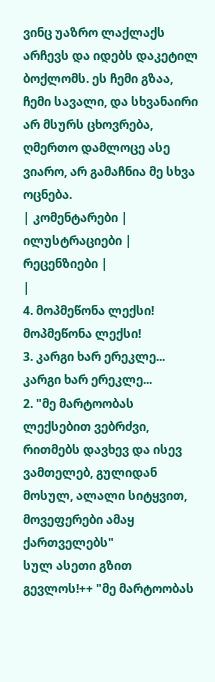ვინც უაზრო ლაქლაქს არჩევს და იდებს დაკეტილ ბოქლომს. ეს ჩემი გზაა, ჩემი სავალი, და სხვანაირი არ მსურს ცხოვრება, ღმერთო დამლოცე ასე ვიარო, არ გამაჩნია მე სხვა ოცნება.
| კომენტარები |
ილუსტრაციები |
რეცენზიები |
|
4. მოპმეწონა ლექსი! მოპმეწონა ლექსი!
3. კარგი ხარ ერეკლე... კარგი ხარ ერეკლე...
2. "მე მარტოობას ლექსებით ვებრძვი, რითმებს დავხევ და ისევ ვამთელებ, გულიდან მოსულ, ალალი სიტყვით, მოვეფერები ამაყ ქართველებს"
სულ ასეთი გზით გევლოს!++ "მე მარტოობას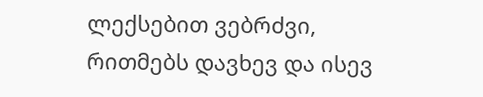ლექსებით ვებრძვი, რითმებს დავხევ და ისევ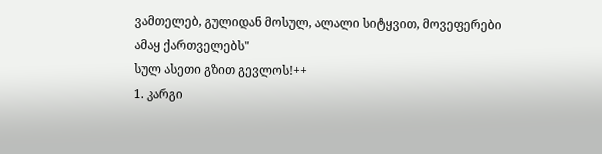ვამთელებ, გულიდან მოსულ, ალალი სიტყვით, მოვეფერები ამაყ ქართველებს"
სულ ასეთი გზით გევლოს!++
1. კარგი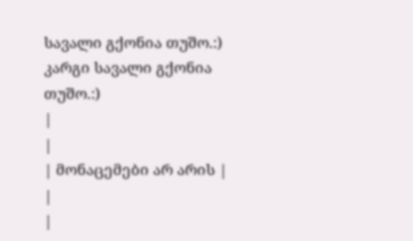სავალი გქონია თუშო.:) კარგი სავალი გქონია თუშო.:)
|
|
| მონაცემები არ არის |
|
|